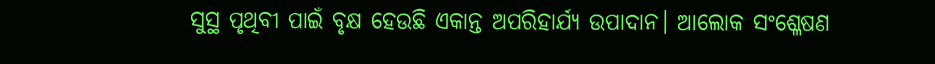ସୁସ୍ଥ ପୃଥିବୀ ପାଇଁ ବୃକ୍ଷ ହେଉଛି ଏକାନ୍ତ ଅପରିହାର୍ଯ୍ୟ ଉପାଦାନ। ଆଲୋକ ସଂଶ୍ଳେଷଣ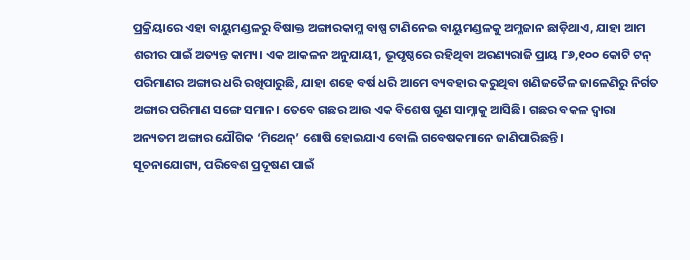ପ୍ରକ୍ରିୟାରେ ଏହା ବାୟୁମଣ୍ଡଳରୁ ବିଷାକ୍ତ ଅଙ୍ଗାରକାମ୍ଳ ବାଷ୍ପ ଟାଣିନେଇ ବାୟୁମଣ୍ଡଳକୁ ଅମ୍ଳଜାନ ଛାଡ଼ିଥାଏ, ଯାହା ଆମ ଶରୀର ପାଇଁ ଅତ୍ୟନ୍ତ କାମ୍ୟ। ଏକ ଆକଳନ ଅନୁଯାୟୀ, ଭୂପୃଷ୍ଠରେ ରହିଥିବା ଅରଣ୍ୟରାଜି ପ୍ରାୟ ୮୬,୧୦୦ କୋଟି ଟନ୍‌ ପରିମାଣର ଅଙ୍ଗାର ଧରି ରଖିପାରୁଛି, ଯାହା ଶହେ ବର୍ଷ ଧରି ଆମେ ବ୍ୟବହାର କରୁଥିବା ଖଣିଜତୈଳ ଜାଳେଣିରୁ ନିର୍ଗତ ଅଙ୍ଗାର ପରିମାଣ ସଙ୍ଗେ ସମାନ। ତେବେ ଗଛର ଆଉ ଏକ ବିଶେଷ ଗୁଣ ସାମ୍ନାକୁ ଆସିଛି। ଗଛର ବକଳ ଦ୍ବାରା ଅନ୍ୟତମ ଅଙ୍ଗାର ଯୌଗିକ ‘ମିଥେନ୍‌’ ଶୋଷି ହୋଇଯାଏ ବୋଲି ଗବେଷକମାନେ ଜାଣିପାରିଛନ୍ତି।
ସୂଚନାଯୋଗ୍ୟ, ପରିବେଶ ପ୍ରଦୂଷଣ ପାଇଁ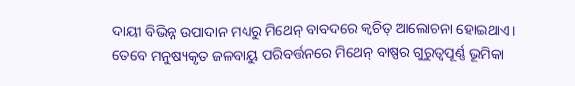ଦାୟୀ ବିଭିନ୍ନ ଉପାଦାନ ମଧ୍ୟରୁ ମିଥେନ୍‌ ବାବଦରେ କ୍ବଚିତ୍‌ ଆଲୋଚନା ହୋଇଥାଏ। ତେବେ ମନୁଷ୍ୟକୃତ ଜଳବାୟୁ ପରିବର୍ତ୍ତନରେ ମିଥେନ୍‌ ବାଷ୍ପର ଗୁରୁତ୍ବପୂର୍ଣ୍ଣ ଭୂମିକା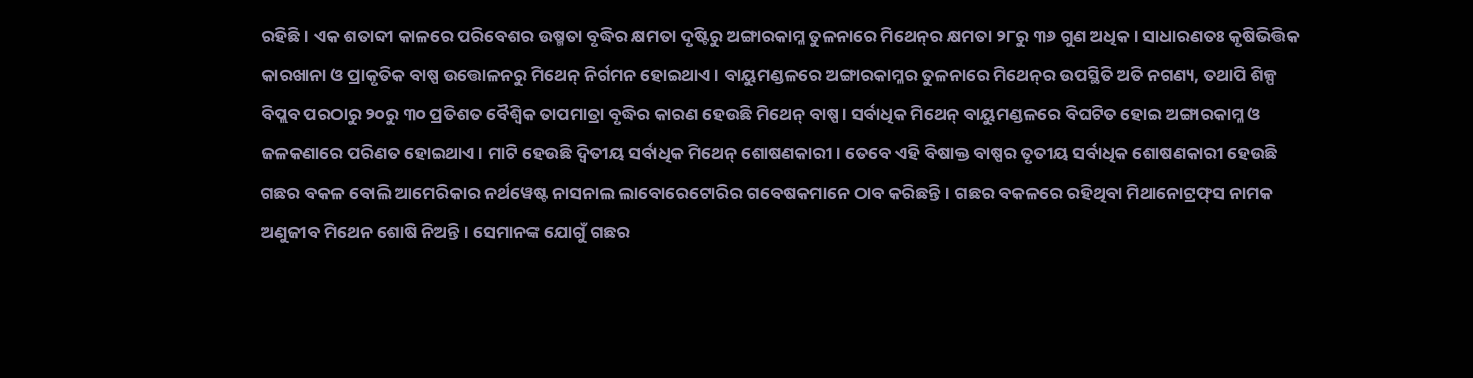ରହିଛି। ଏକ ଶତାବ୍ଦୀ କାଳରେ ପରିବେଶର ଉଷ୍ମତା ବୃଦ୍ଧିର କ୍ଷମତା ଦୃଷ୍ଟିରୁ ଅଙ୍ଗାରକାମ୍ଳ ତୁଳନାରେ ମିଥେନ୍‌ର କ୍ଷମତା ୨୮ରୁ ୩୬ ଗୁଣ ଅଧିକ। ସାଧାରଣତଃ କୃଷିଭିତ୍ତିକ କାରଖାନା ଓ ପ୍ରାକୃତିକ ବାଷ୍ପ ଉତ୍ତୋଳନରୁ ମିଥେନ୍‌ ନିର୍ଗମନ ହୋଇଥାଏ। ବାୟୁମଣ୍ଡଳରେ ଅଙ୍ଗାରକାମ୍ଳର ତୁଳନାରେ ମିଥେନ୍‌ର ଉପସ୍ଥିତି ଅତି ନଗଣ୍ୟ, ତଥାପି ଶିଳ୍ପ ବିପ୍ଲବ ପରଠାରୁ ୨୦ରୁ ୩୦ ପ୍ରତିଶତ ବୈଶ୍ବିକ ତାପମାତ୍ରା ବୃଦ୍ଧିର କାରଣ ହେଉଛି ମିଥେନ୍‌ ବାଷ୍ପ। ସର୍ବାଧିକ ମିଥେନ୍‌ ବାୟୁମଣ୍ଡଳରେ ବିଘଟିତ ହୋଇ ଅଙ୍ଗାରକାମ୍ଳ ଓ ଜଳକଣାରେ ପରିଣତ ହୋଇଥାଏ। ମାଟି ହେଉଛି ଦ୍ବିତୀୟ ସର୍ବାଧିକ ମିଥେନ୍‌ ଶୋଷଣକାରୀ। ତେବେ ଏହି ବିଷାକ୍ତ ବାଷ୍ପର ତୃତୀୟ ସର୍ବାଧିକ ଶୋଷଣକାରୀ ହେଉଛି ଗଛର ବକଳ ବୋଲି ଆମେରିକାର ନର୍ଥୱେଷ୍ଟ ନାସନାଲ ଲାବୋରେଟୋରିର ଗବେଷକମାନେ ଠାବ କରିଛନ୍ତି। ଗଛର ବକଳରେ ରହିଥିବା ମିଥାନୋଟ୍ରଫ୍‌ସ ନାମକ ଅଣୁଜୀବ ମିଥେନ ଶୋଷି ନିଅନ୍ତି। ସେମାନଙ୍କ ଯୋଗୁଁ ଗଛର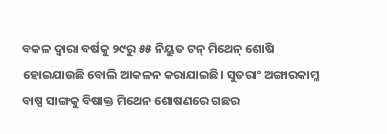ବକଳ ଦ୍ବାରା ବର୍ଷକୁ ୨୯ରୁ ୫୫ ନିୟୁତ ଟନ୍‌ ମିଥେନ୍‌ ଶୋଷି ହୋଇଯାଉଛି ବୋଲି ଆକଳନ କରାଯାଇଛି। ସୁତରାଂ ଅଙ୍ଗାରକାମ୍ଳ ବାଷ୍ପ ସାଙ୍ଗକୁ ବିଷାକ୍ତ ମିଥେନ ଶୋଷଣରେ ଗଛର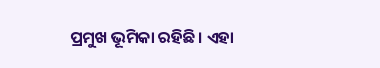ପ୍ରମୁଖ ଭୂମିକା ରହିଛି। ଏହା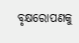ବୃକ୍ଷରୋପଣକୁ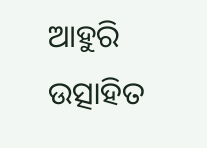ଆହୁରି ଉତ୍ସାହିତ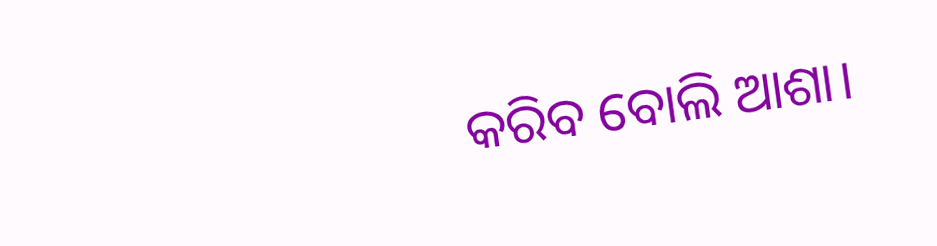କରିବ ବୋଲି ଆଶା।